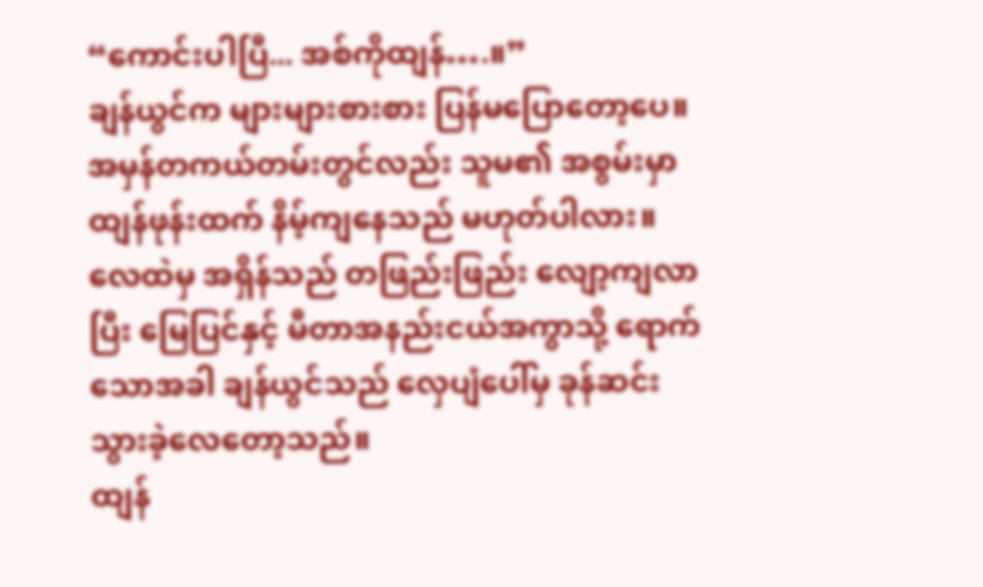“ကောင်းပါပြီ... အစ်ကိုထျန်….။”
ချန်ယွင်က များများစားစား ပြန်မပြောတော့ပေ။ အမှန်တကယ်တမ်းတွင်လည်း သူမ၏ အစွမ်းမှာ ထျန်ဖုန်းထက် နိမ့်ကျနေသည် မဟုတ်ပါလား။
လေထဲမှ အရှိန်သည် တဖြည်းဖြည်း လျော့ကျလာပြီး မြေပြင်နှင့် မီတာအနည်းငယ်အကွာသို့ ရောက် သောအခါ ချန်ယွင်သည် လှေပျံပေါ်မှ ခုန်ဆင်းသွားခဲ့လေတော့သည်။
ထျန်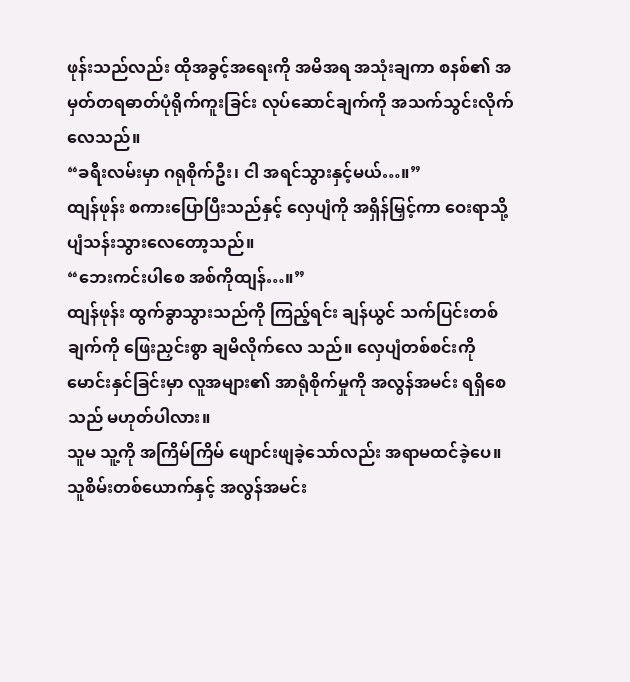ဖုန်းသည်လည်း ထိုအခွင့်အရေးကို အမိအရ အသုံးချကာ စနစ်၏ အမှတ်တရဓာတ်ပုံရိုက်ကူးခြင်း လုပ်ဆောင်ချက်ကို အသက်သွင်းလိုက်လေသည်။
“ခရီးလမ်းမှာ ဂရုစိုက်ဦး၊ ငါ အရင်သွားနှင့်မယ်…။”
ထျန်ဖုန်း စကားပြောပြီးသည်နှင့် လှေပျံကို အရှိန်မြှင့်ကာ ဝေးရာသို့ ပျံသန်းသွားလေတော့သည်။
“ဘေးကင်းပါစေ အစ်ကိုထျန်…။”
ထျန်ဖုန်း ထွက်ခွာသွားသည်ကို ကြည့်ရင်း ချန်ယွင် သက်ပြင်းတစ်ချက်ကို ဖြေးညှင်းစွာ ချမိလိုက်လေ သည်။ လှေပျံတစ်စင်းကို မောင်းနှင်ခြင်းမှာ လူအများ၏ အာရုံစိုက်မှုကို အလွန်အမင်း ရရှိစေသည် မဟုတ်ပါလား။
သူမ သူ့ကို အကြိမ်ကြိမ် ဖျောင်းဖျခဲ့သော်လည်း အရာမထင်ခဲ့ပေ။
သူစိမ်းတစ်ယောက်နှင့် အလွန်အမင်း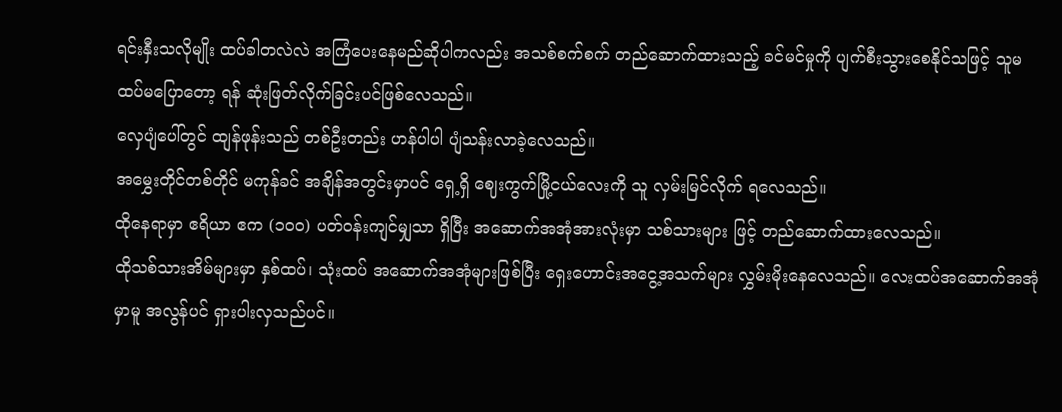ရင်းနှီးသလိုမျိုး ထပ်ခါတလဲလဲ အကြံပေးနေမည်ဆိုပါကလည်း အသစ်စက်စက် တည်ဆောက်ထားသည့် ခင်မင်မှုကို ပျက်စီးသွားစေနိုင်သဖြင့် သူမ ထပ်မပြောတော့ ရန် ဆုံးဖြတ်လိုက်ခြင်းပင်ဖြစ်လေသည်။
လှေပျံပေါ်တွင် ထျန်ဖုန်းသည် တစ်ဦးတည်း ဟန်ပါပါ ပျံသန်းလာခဲ့လေသည်။
အမွှေးတိုင်တစ်တိုင် မကုန်ခင် အချိန်အတွင်းမှာပင် ရှေ့ရှိ ဈေးကွက်မြို့ငယ်လေးကို သူ လှမ်းမြင်လိုက် ရလေသည်။
ထိုနေရာမှာ ဧရိယာ ဧက (၁၀၀) ပတ်ဝန်းကျင်မျှသာ ရှိပြီး အဆောက်အအုံအားလုံးမှာ သစ်သားများ ဖြင့် တည်ဆောက်ထားလေသည်။
ထိုသစ်သားအိမ်များမှာ နှစ်ထပ်၊ သုံးထပ် အဆောက်အအုံများဖြစ်ပြီး ရှေးဟောင်းအငွေ့အသက်များ လွှမ်းမိုးနေလေသည်။ လေးထပ်အဆောက်အအုံမှာမူ အလွန်ပင် ရှားပါးလှသည်ပင်။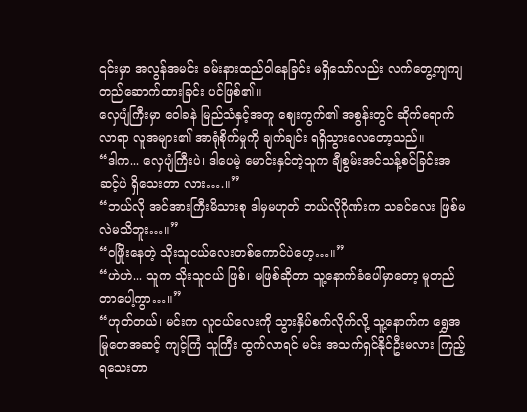၎င်းမှာ အလွန်အမင်း ခမ်းနားထည်ဝါနေခြင်း မရှိသော်လည်း လက်တွေ့ကျကျ တည်ဆောက်ထားခြင်း ပင်ဖြစ်၏။
လှေပျံကြီးမှာ ဝေါခနဲ မြည်သံနှင့်အတူ ဈေးကွက်၏ အစွန်းတွင် ဆိုက်ရောက်လာရာ လူအများ၏ အာရုံစိုက်မှုကို ချက်ချင်း ရရှိသွားလေတော့သည်။
“ဒါက... လှေပျံကြီးပဲ၊ ဒါပေမဲ့ မောင်းနှင်တဲ့သူက ချီစွမ်းအင်သန့်စင်ခြင်းအဆင့်ပဲ ရှိသေးတာ လား….။”
“ဘယ်လို အင်အားကြီးမိသားစု ဒါမှမဟုတ် ဘယ်လိုဂိုဏ်းက သခင်လေး ဖြစ်မလဲမသိဘူး…။”
“ဝဖြိုးနေတဲ့ သိုးသူငယ်လေးတစ်ကောင်ပဲဟေ့…။”
“ဟဲဟဲ... သူက သိုးသူငယ် ဖြစ်၊ မဖြစ်ဆိုတာ သူ့နောက်ခံပေါ်မှာတော့ မူတည်တာပေါ့ကွာ…။”
“ဟုတ်တယ်၊ မင်းက လူငယ်လေးကို သွားနှိပ်စက်လိုက်လို့ သူ့နောက်က ရွှေအမြုတေအဆင့် ကျင့်ကြံ သူကြီး ထွက်လာရင် မင်း အသက်ရှင်နိုင်ဦးမလား ကြည့်ရသေးတာ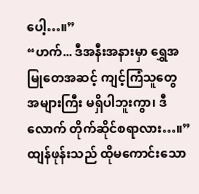ပေါ့…။”
“ဟက်... ဒီအနီးအနားမှာ ရွှေအမြုတေအဆင့် ကျင့်ကြံသူတွေ အများကြီး မရှိပါဘူးကွာ၊ ဒီလောက် တိုက်ဆိုင်စရာလား…။”
ထျန်ဖုန်းသည် ထိုမကောင်းသော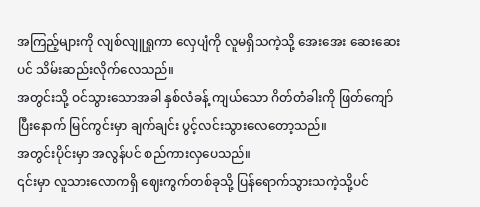အကြည့်များကို လျစ်လျူရှုကာ လှေပျံကို လူမရှိသကဲ့သို့ အေးအေး ဆေးဆေးပင် သိမ်းဆည်းလိုက်လေသည်။
အတွင်းသို့ ဝင်သွားသောအခါ နှစ်လံခန့် ကျယ်သော ဂိတ်တံခါးကို ဖြတ်ကျော်ပြီးနောက် မြင်ကွင်းမှာ ချက်ချင်း ပွင့်လင်းသွားလေတော့သည်။
အတွင်းပိုင်းမှာ အလွန်ပင် စည်ကားလှပေသည်။
၎င်းမှာ လူသားလောကရှိ ဈေးကွက်တစ်ခုသို့ ပြန်ရောက်သွားသကဲ့သို့ပင်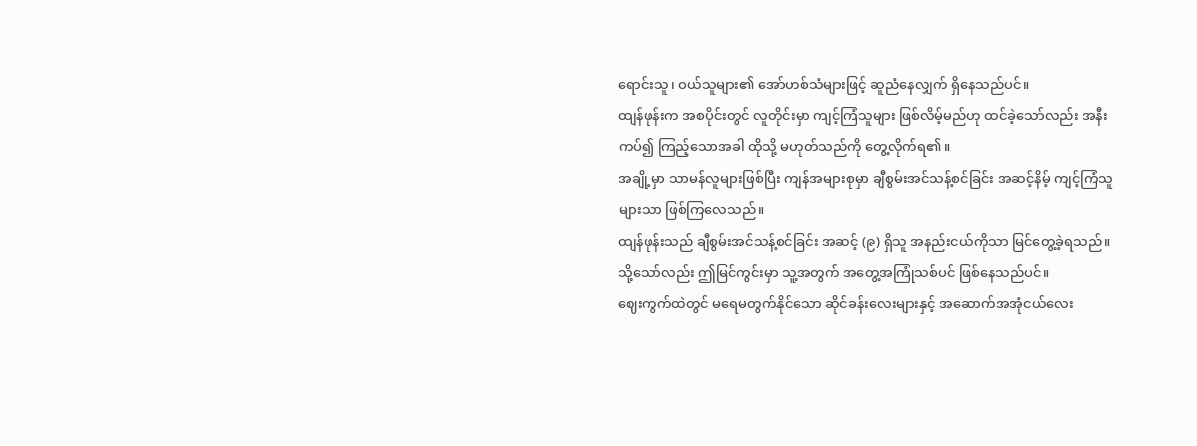ရောင်းသူ၊ ဝယ်သူများ၏ အော်ဟစ်သံများဖြင့် ဆူညံနေလျှက် ရှိနေသည်ပင်။
ထျန်ဖုန်းက အစပိုင်းတွင် လူတိုင်းမှာ ကျင့်ကြံသူများ ဖြစ်လိမ့်မည်ဟု ထင်ခဲ့သော်လည်း အနီးကပ်၍ ကြည့်သောအခါ ထိုသို့ မဟုတ်သည်ကို တွေ့လိုက်ရ၏။
အချို့မှာ သာမန်လူများဖြစ်ပြီး ကျန်အများစုမှာ ချီစွမ်းအင်သန့်စင်ခြင်း အဆင့်နိမ့် ကျင့်ကြံသူများသာ ဖြစ်ကြလေသည်။
ထျန်ဖုန်းသည် ချီစွမ်းအင်သန့်စင်ခြင်း အဆင့် (၉) ရှိသူ အနည်းငယ်ကိုသာ မြင်တွေ့ခဲ့ရသည်။
သို့သော်လည်း ဤမြင်ကွင်းမှာ သူ့အတွက် အတွေ့အကြုံသစ်ပင် ဖြစ်နေသည်ပင်။
ဈေးကွက်ထဲတွင် မရေမတွက်နိုင်သော ဆိုင်ခန်းလေးများနှင့် အဆောက်အအုံငယ်လေး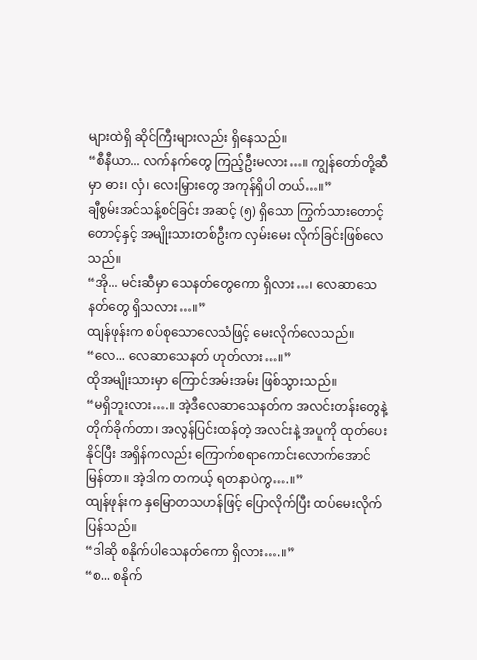များထဲရှိ ဆိုင်ကြီးများလည်း ရှိနေသည်။
“စီနီယာ... လက်နက်တွေ ကြည့်ဦးမလား…။ ကျွန်တော်တို့ဆီမှာ ဓား၊ လှံ၊ လေးမြှားတွေ အကုန်ရှိပါ တယ်…။”
ချီစွမ်းအင်သန့်စင်ခြင်း အဆင့် (၅) ရှိသော ကြွက်သားတောင့်တောင့်နှင့် အမျိုးသားတစ်ဦးက လှမ်းမေး လိုက်ခြင်းဖြစ်လေသည်။
“အို... မင်းဆီမှာ သေနတ်တွေကော ရှိလား…၊ လေဆာသေနတ်တွေ ရှိသလား…။”
ထျန်ဖုန်းက စပ်စုသောလေသံဖြင့် မေးလိုက်လေသည်။
“လေ... လေဆာသေနတ် ဟုတ်လား…။”
ထိုအမျိုးသားမှာ ကြောင်အမ်းအမ်း ဖြစ်သွားသည်။
“မရှိဘူးလား….။ အဲ့ဒီလေဆာသေနတ်က အလင်းတန်းတွေနဲ့ တိုက်ခိုက်တာ၊ အလွန်ပြင်းထန်တဲ့ အလင်းနဲ့ အပူကို ထုတ်ပေးနိုင်ပြီး အရှိန်ကလည်း ကြောက်စရာကောင်းလောက်အောင် မြန်တာ။ အဲ့ဒါက တကယ့် ရတနာပဲကွ….။”
ထျန်ဖုန်းက နှမြောတသဟန်ဖြင့် ပြောလိုက်ပြီး ထပ်မေးလိုက်ပြန်သည်။
“ဒါဆို စနိုက်ပါသေနတ်ကော ရှိလား….။”
“စ... စနိုက်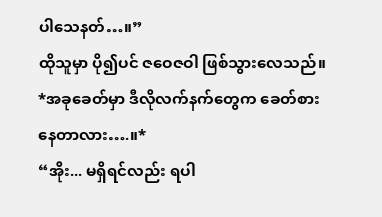ပါသေနတ်…။”
ထိုသူမှာ ပို၍ပင် ဇဝေဇဝါ ဖြစ်သွားလေသည်။
*အခုခေတ်မှာ ဒီလိုလက်နက်တွေက ခေတ်စားနေတာလား….။*
“အိုး... မရှိရင်လည်း ရပါ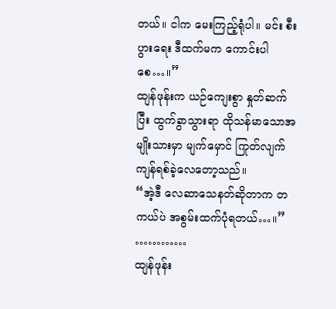တယ်။ ငါက မေးကြည့်ရုံပါ။ မင်း စီးပွားရေး ဒီထက်မက ကောင်းပါစေ…။”
ထျန်ဖုန်းက ယဉ်ကျေးစွာ နှုတ်ဆက်ပြီး ထွက်ခွာသွားရာ ထိုသန်မာသောအမျိုးသားမှာ မျက်မှောင် ကြုတ်လျက် ကျန်ရစ်ခဲ့လေတော့သည်။
“အဲ့ဒီ လေဆာသေနတ်ဆိုတာက တကယ်ပဲ အစွမ်းထက်ပုံရတယ်…။”
…………
ထျန်ဖုန်း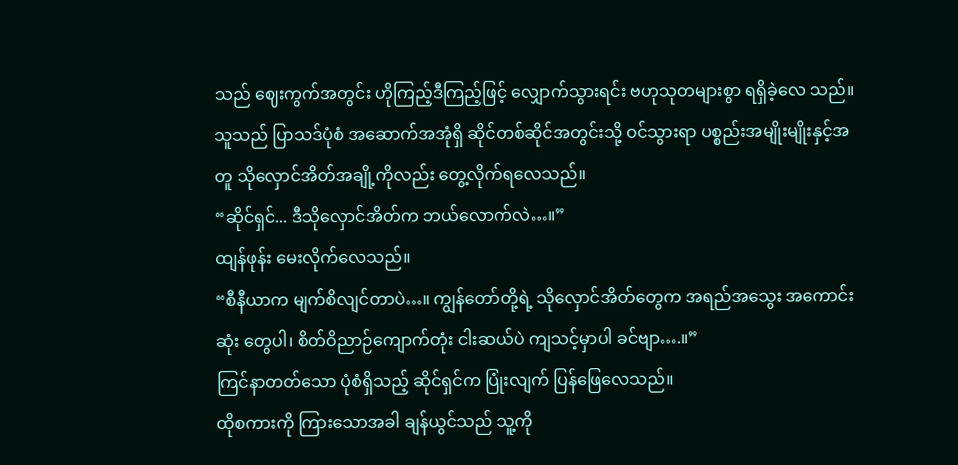သည် ဈေးကွက်အတွင်း ဟိုကြည့်ဒီကြည့်ဖြင့် လျှောက်သွားရင်း ဗဟုသုတများစွာ ရရှိခဲ့လေ သည်။
သူသည် ပြာသဒ်ပုံစံ အဆောက်အအုံရှိ ဆိုင်တစ်ဆိုင်အတွင်းသို့ ဝင်သွားရာ ပစ္စည်းအမျိုးမျိုးနှင့်အတူ သိုလှောင်အိတ်အချို့ကိုလည်း တွေ့လိုက်ရလေသည်။
“ဆိုင်ရှင်... ဒီသိုလှောင်အိတ်က ဘယ်လောက်လဲ…။”
ထျန်ဖုန်း မေးလိုက်လေသည်။
“စီနီယာက မျက်စိလျင်တာပဲ…။ ကျွန်တော်တို့ရဲ့ သိုလှောင်အိတ်တွေက အရည်အသွေး အကောင်းဆုံး တွေပါ၊ စိတ်ဝိညာဉ်ကျောက်တုံး ငါးဆယ်ပဲ ကျသင့်မှာပါ ခင်ဗျာ….။”
ကြင်နာတတ်သော ပုံစံရှိသည့် ဆိုင်ရှင်က ပြုံးလျက် ပြန်ဖြေလေသည်။
ထိုစကားကို ကြားသောအခါ ချန်ယွင်သည် သူ့ကို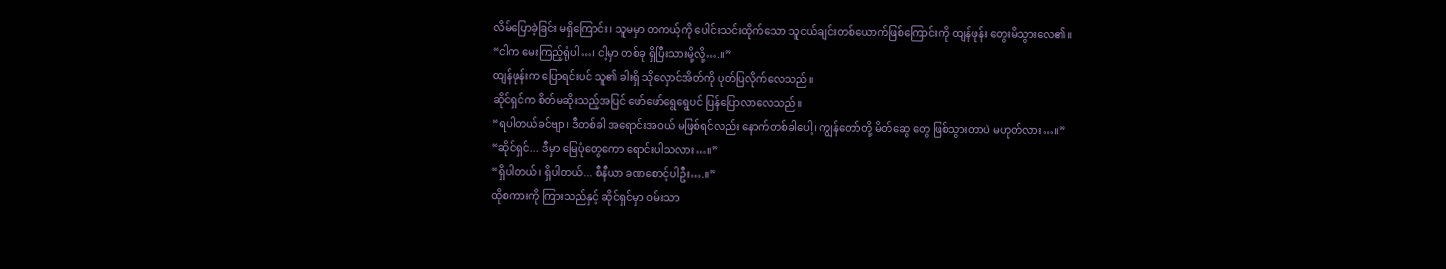လိမ်ပြောခဲ့ခြင်း မရှိကြောင်း၊ သူမမှာ တကယ့်ကို ပေါင်းသင်းထိုက်သော သူငယ်ချင်းတစ်ယောက်ဖြစ်ကြောင်းကို ထျန်ဖုန်း တွေးမိသွားလေ၏။
“ငါက မေးကြည့်ရုံပါ…၊ ငါ့မှာ တစ်ခု ရှိပြီးသားမို့လို့….။”
ထျန်ဖုန်းက ပြောရင်းပင် သူ၏ ခါးရှိ သိုလှောင်အိတ်ကို ပုတ်ပြလိုက်လေသည်။
ဆိုင်ရှင်က စိတ်မဆိုးသည့်အပြင် ဖော်ဖော်ရွေရွေပင် ပြန်ပြောလာလေသည်။
“ရပါတယ်ခင်ဗျာ၊ ဒီတစ်ခါ အရောင်းအဝယ် မဖြစ်ရင်လည်း နောက်တစ်ခါပေါ့၊ ကျွန်တော်တို့ မိတ်ဆွေ တွေ ဖြစ်သွားတာပဲ မဟုတ်လား…။”
“ဆိုင်ရှင်... ဒီမှာ မြေပုံတွေကော ရောင်းပါသလား…။”
“ရှိပါတယ်၊ ရှိပါတယ်... စီနီယာ ခဏစောင့်ပါဦး….။”
ထိုစကားကို ကြားသည်နှင့် ဆိုင်ရှင်မှာ ဝမ်းသာ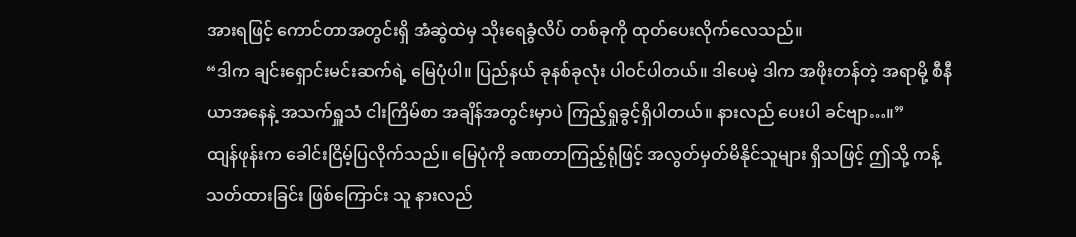အားရဖြင့် ကောင်တာအတွင်းရှိ အံဆွဲထဲမှ သိုးရေခွံလိပ် တစ်ခုကို ထုတ်ပေးလိုက်လေသည်။
“ဒါက ချင်းရှောင်းမင်းဆက်ရဲ့ မြေပုံပါ။ ပြည်နယ် ခုနစ်ခုလုံး ပါဝင်ပါတယ်။ ဒါပေမဲ့ ဒါက အဖိုးတန်တဲ့ အရာမို့ စီနီယာအနေနဲ့ အသက်ရှူသံ ငါးကြိမ်စာ အချိန်အတွင်းမှာပဲ ကြည့်ရှုခွင့်ရှိပါတယ်။ နားလည် ပေးပါ ခင်ဗျာ…။”
ထျန်ဖုန်းက ခေါင်းငြိမ့်ပြလိုက်သည်။ မြေပုံကို ခဏတာကြည့်ရုံဖြင့် အလွတ်မှတ်မိနိုင်သူများ ရှိသဖြင့် ဤသို့ ကန့်သတ်ထားခြင်း ဖြစ်ကြောင်း သူ နားလည်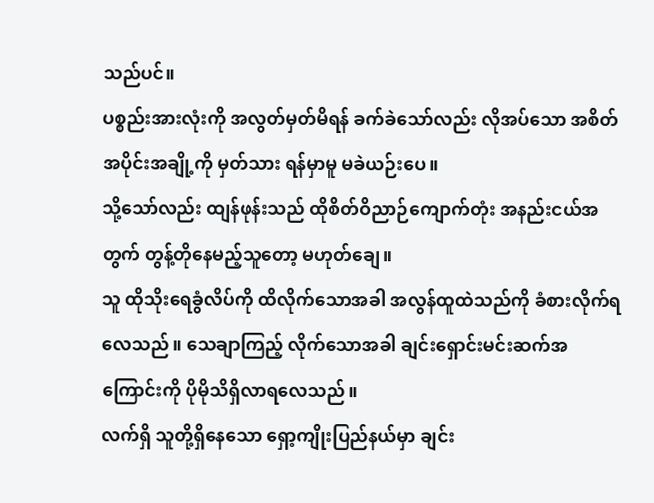သည်ပင်။
ပစ္စည်းအားလုံးကို အလွတ်မှတ်မိရန် ခက်ခဲသော်လည်း လိုအပ်သော အစိတ်အပိုင်းအချို့ကို မှတ်သား ရန်မှာမူ မခဲယဉ်းပေ။
သို့သော်လည်း ထျန်ဖုန်းသည် ထိုစိတ်ဝိညာဉ်ကျောက်တုံး အနည်းငယ်အတွက် တွန့်တိုနေမည့်သူတော့ မဟုတ်ချေ။
သူ ထိုသိုးရေခွံလိပ်ကို ထိလိုက်သောအခါ အလွန်ထူထဲသည်ကို ခံစားလိုက်ရလေသည်။ သေချာကြည့် လိုက်သောအခါ ချင်းရှောင်းမင်းဆက်အကြောင်းကို ပိုမိုသိရှိလာရလေသည်။
လက်ရှိ သူတို့ရှိနေသော ရှော့ကျိုးပြည်နယ်မှာ ချင်း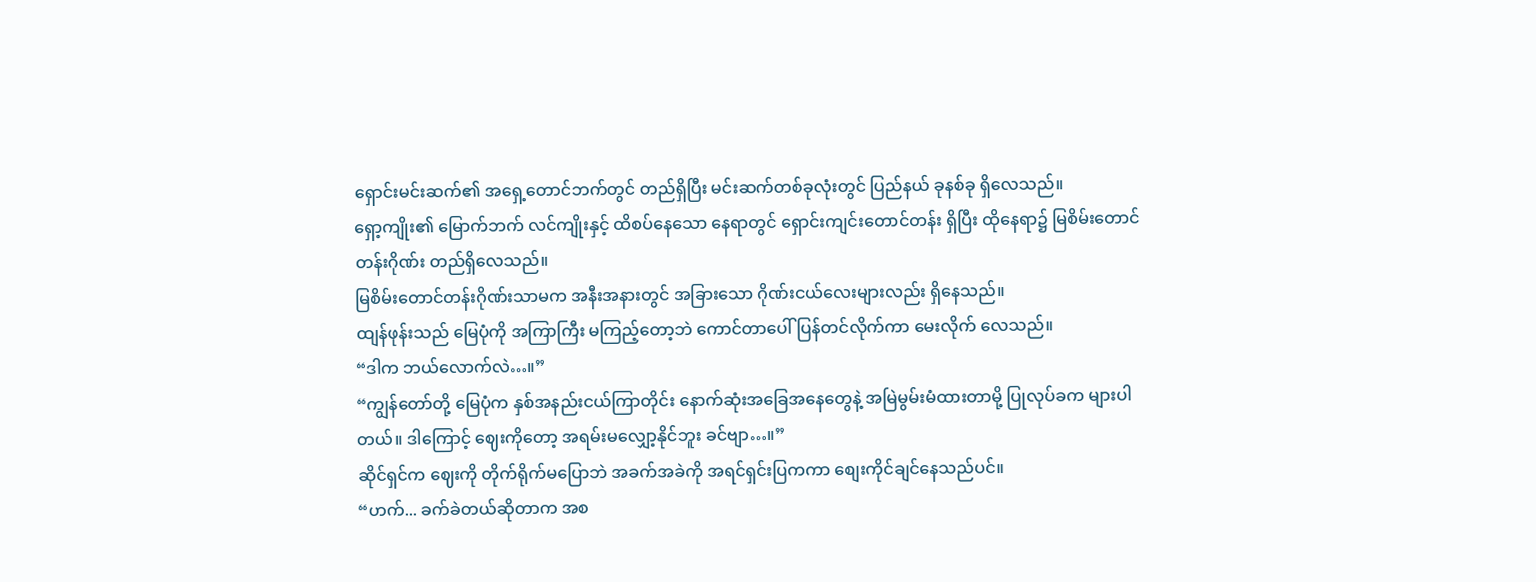ရှောင်းမင်းဆက်၏ အရှေ့တောင်ဘက်တွင် တည်ရှိပြီး မင်းဆက်တစ်ခုလုံးတွင် ပြည်နယ် ခုနစ်ခု ရှိလေသည်။
ရှော့ကျိုး၏ မြောက်ဘက် လင်ကျိုးနှင့် ထိစပ်နေသော နေရာတွင် ရှောင်းကျင်းတောင်တန်း ရှိပြီး ထိုနေရာ၌ မြစိမ်းတောင်တန်းဂိုဏ်း တည်ရှိလေသည်။
မြစိမ်းတောင်တန်းဂိုဏ်းသာမက အနီးအနားတွင် အခြားသော ဂိုဏ်းငယ်လေးများလည်း ရှိနေသည်။
ထျန်ဖုန်းသည် မြေပုံကို အကြာကြီး မကြည့်တော့ဘဲ ကောင်တာပေါ် ပြန်တင်လိုက်ကာ မေးလိုက် လေသည်။
“ဒါက ဘယ်လောက်လဲ…။”
“ကျွန်တော်တို့ မြေပုံက နှစ်အနည်းငယ်ကြာတိုင်း နောက်ဆုံးအခြေအနေတွေနဲ့ အမြဲမွမ်းမံထားတာမို့ ပြုလုပ်ခက များပါတယ်။ ဒါကြောင့် ဈေးကိုတော့ အရမ်းမလျှော့နိုင်ဘူး ခင်ဗျာ…။”
ဆိုင်ရှင်က ဈေးကို တိုက်ရိုက်မပြောဘဲ အခက်အခဲကို အရင်ရှင်းပြကကာ စျေးကိုင်ချင်နေသည်ပင်။
“ဟက်... ခက်ခဲတယ်ဆိုတာက အစ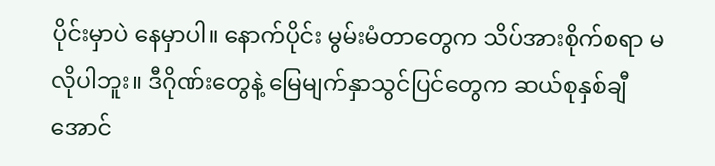ပိုင်းမှာပဲ နေမှာပါ။ နောက်ပိုင်း မွမ်းမံတာတွေက သိပ်အားစိုက်စရာ မလိုပါဘူး။ ဒီဂိုဏ်းတွေနဲ့ မြေမျက်နှာသွင်ပြင်တွေက ဆယ်စုနှစ်ချီအောင်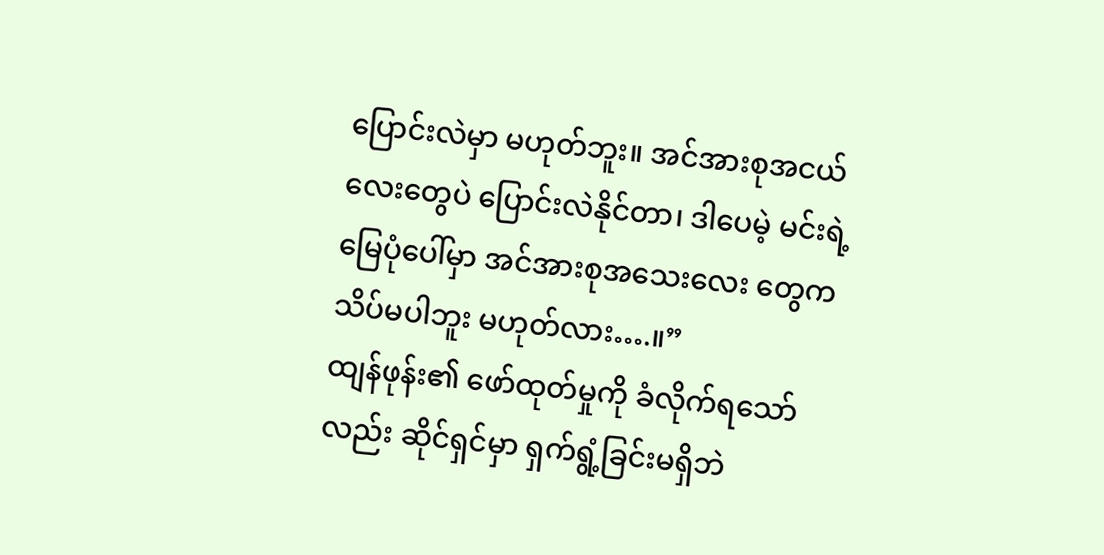ပြောင်းလဲမှာ မဟုတ်ဘူး။ အင်အားစုအငယ်လေးတွေပဲ ပြောင်းလဲနိုင်တာ၊ ဒါပေမဲ့ မင်းရဲ့ မြေပုံပေါ်မှာ အင်အားစုအသေးလေး တွေက သိပ်မပါဘူး မဟုတ်လား….။”
ထျန်ဖုန်း၏ ဖော်ထုတ်မှုကို ခံလိုက်ရသော်လည်း ဆိုင်ရှင်မှာ ရှက်ရွံ့ခြင်းမရှိဘဲ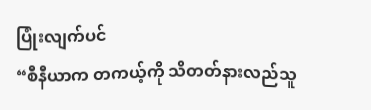ပြုံးလျက်ပင်
“စီနီယာက တကယ့်ကို သိတတ်နားလည်သူ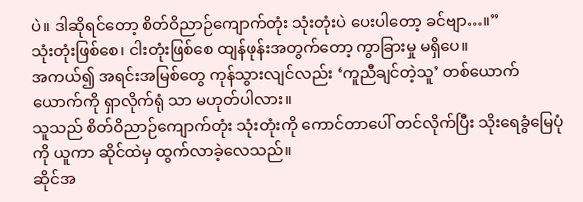ပဲ။ ဒါဆိုရင်တော့ စိတ်ဝိညာဉ်ကျောက်တုံး သုံးတုံးပဲ ပေးပါတော့ ခင်ဗျာ…။”
သုံးတုံးဖြစ်စေ၊ ငါးတုံးဖြစ်စေ ထျန်ဖုန်းအတွက်တော့ ကွာခြားမှု မရှိပေ။
အကယ်၍ အရင်းအမြစ်တွေ ကုန်သွားလျင်လည်း ‘ကူညီချင်တဲ့သူ’ တစ်ယောက်ယောက်ကို ရှာလိုက်ရုံ သာ မဟုတ်ပါလား။
သူသည် စိတ်ဝိညာဉ်ကျောက်တုံး သုံးတုံးကို ကောင်တာပေါ် တင်လိုက်ပြီး သိုးရေခွံမြေပုံကို ယူကာ ဆိုင်ထဲမှ ထွက်လာခဲ့လေသည်။
ဆိုင်အ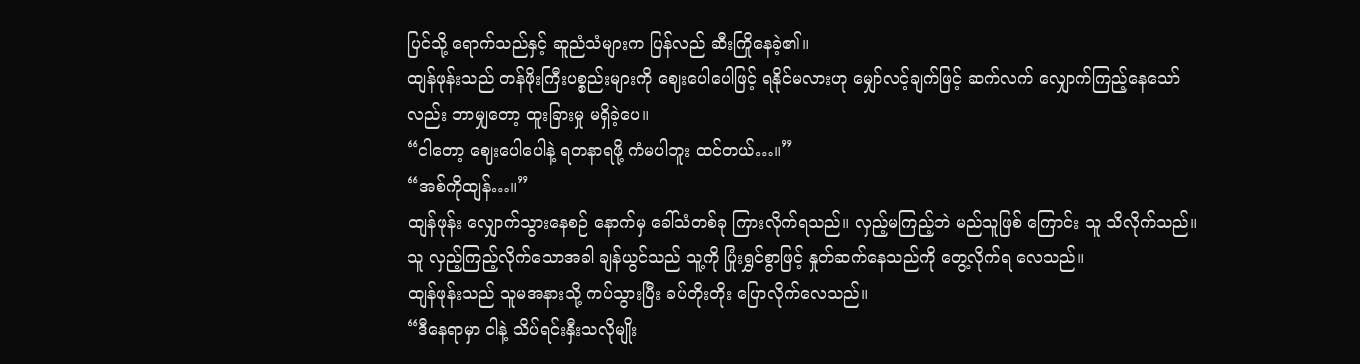ပြင်သို့ ရောက်သည်နှင့် ဆူညံသံများက ပြန်လည် ဆီးကြိုနေခဲ့၏။
ထျန်ဖုန်းသည် တန်ဖိုးကြီးပစ္စည်းများကို ဈေးပေါပေါဖြင့် ရနိုင်မလားဟု မျှော်လင့်ချက်ဖြင့် ဆက်လက် လျှောက်ကြည့်နေသော်လည်း ဘာမျှတော့ ထူးခြားမှု မရှိခဲ့ပေ။
“ငါတော့ ဈေးပေါပေါနဲ့ ရတနာရဖို့ ကံမပါဘူး ထင်တယ်…။”
“အစ်ကိုထျန်…။”
ထျန်ဖုန်း လျှောက်သွားနေစဉ် နောက်မှ ခေါ်သံတစ်ခု ကြားလိုက်ရသည်။ လှည့်မကြည့်ဘဲ မည်သူဖြစ် ကြောင်း သူ သိလိုက်သည်။
သူ လှည့်ကြည့်လိုက်သောအခါ ချန်ယွင်သည် သူ့ကို ပြုံးရွှင်စွာဖြင့် နှုတ်ဆက်နေသည်ကို တွေ့လိုက်ရ လေသည်။
ထျန်ဖုန်းသည် သူမအနားသို့ ကပ်သွားပြီး ခပ်တိုးတိုး ပြောလိုက်လေသည်။
“ဒီနေရာမှာ ငါနဲ့ သိပ်ရင်းနှီးသလိုမျိုး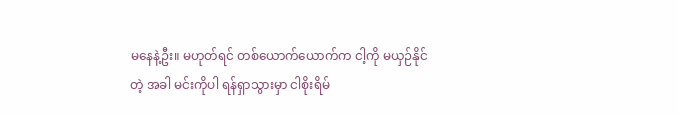မနေနဲ့ဦး။ မဟုတ်ရင် တစ်ယောက်ယောက်က ငါ့ကို မယှဉ်နိုင်တဲ့ အခါ မင်းကိုပါ ရန်ရှာသွားမှာ ငါစိုးရိမ်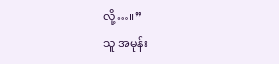လို့…။”
သူ အမုန်း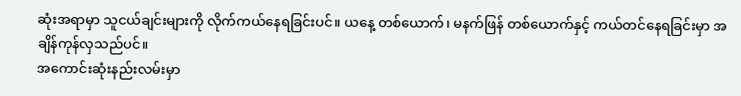ဆုံးအရာမှာ သူငယ်ချင်းများကို လိုက်ကယ်နေရခြင်းပင်။ ယနေ့ တစ်ယောက်၊ မနက်ဖြန် တစ်ယောက်နှင့် ကယ်တင်နေရခြင်းမှာ အချိန်ကုန်လှသည်ပင်။
အကောင်းဆုံးနည်းလမ်းမှာ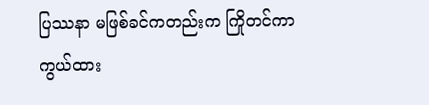ပြဿနာ မဖြစ်ခင်ကတည်းက ကြိုတင်ကာကွယ်ထား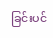ခြင်းပင်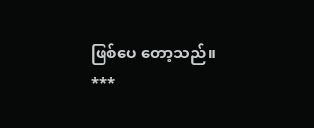ဖြစ်ပေ တော့သည်။
***